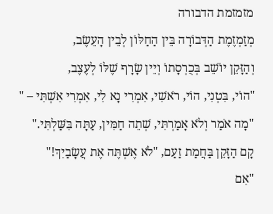מזמזמת הדבורה
מְזַמְזֶמֶת הַדְּבוֹרָה בֵּין הַחַלּוֹן לְבֵין הָעֵשֶׂב,
וְהַזָּקֵן יוֹשֵׁב בְּכֻרְסָתוֹ וְיֵין שָׂרָף שֶׁלּוֹ לְעֶצֶב,
"הוֹי, בִּטְנִי, הוֹי, רֹאשִׁי, אִמְרִי נָא לִי, אִמְרִי אִשְׁתִּי – "
"מָה אֹמַר וְלֹא אָמַרְתִּי, שְׁתֵה חַמִּין, עַתָּה בִּשַּׁלְתִּי."
קָם הַזָּקֵן בַּחֲמַת זַעַם, "לֹא אֶשְׁתֶּה אֶת עֲשָׂבַיִךְ!"
"אִם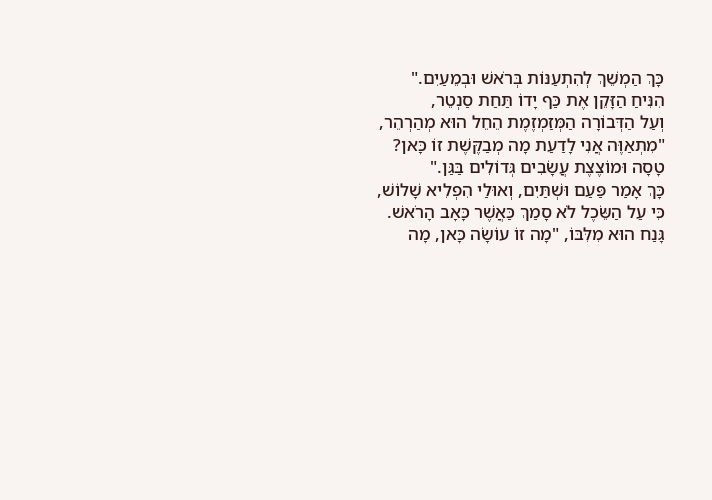כָּךְ הַמְשֵׁךְ לְהִתְעַנּוֹת בְּרֹאשׁ וּבְמֵעַיִם."
הִנִּיחַ הַזָּקֵן אֶת כַּף יָדוֹ תַּחַת סַנְטֵר,
וְעַל הַדְּבוֹרָה הַמְּזַמְזֶמֶת הֵחֵל הוּא מְהַרְהֵר,
"מִתְאַוֶּה אֲנִי לָדַעַת מָה מְבַקֶּשֶׁת זוֹ כָּאן?
טָסָה וּמוֹצֶצֶת עֲשָׂבִים גְּדוֹלִים בַּגַּן."
כָּךְ אָמַר פַּעַם וּשְׁתַּיִם, וְאוּלַי הִפְלִיא שָׁלוֹשׁ,
כִּי עַל הַשֵּׂכֶל לֹא סָמַךְ כַּאֲשֶׁר כָּאָב הָרֹאשׁ.
גָּנַח הוּא מִלִּבּוֹ, "מָה זוֹ עוֹשָׂה כָּאן, מָה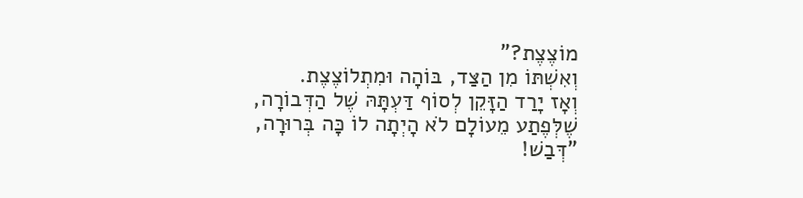מוֹצֶצֶת?"
וְאִשְׁתּוֹ מִן הַצַּד, בּוֹהָה וּמִתְלוֹצֶצֶת.
וְאָז יָרַד הַזָּקֵן לְסוֹף דַּעְתָּהּ שֶׁל הַדְּבוֹרָה,
שֶׁלְּפֶתַע מֵעוֹלָם לֹא הָיְתָה לוֹ כָּה בְּרוּרָה,
"דְּבַשׁ!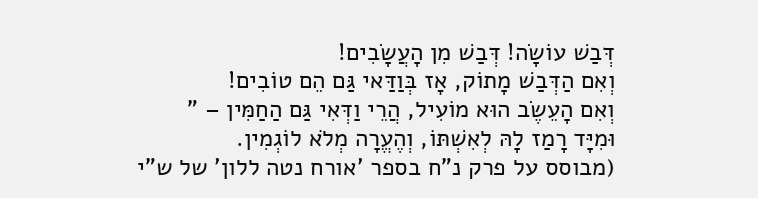דְּבַשׁ עוֹשָׂה! דְּבַשׁ מִן הָעֲשָׂבִים!
וְאִם הַדְּבַשׁ מָתוֹק, אָז בְּוַדַּאי גַּם הֵם טוֹבִים!
וְאִם הָעֵשֶׂב הוּא מוֹעִיל, הֲרֵי וַדְּאִי גַּם הַחַמִּין – "
וּמִיָּד רָמַז לָהּ לְאִשְׁתּוֹ, וְהֶעֱרָה מְלֹא לוֹגְמִין.
(מבוסס על פרק נ"ח בספר 'אורח נטה ללון' של ש"י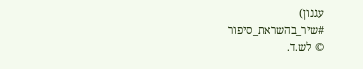עגנון)
#שיר_בהשראת_סיפור
© לש.ד.